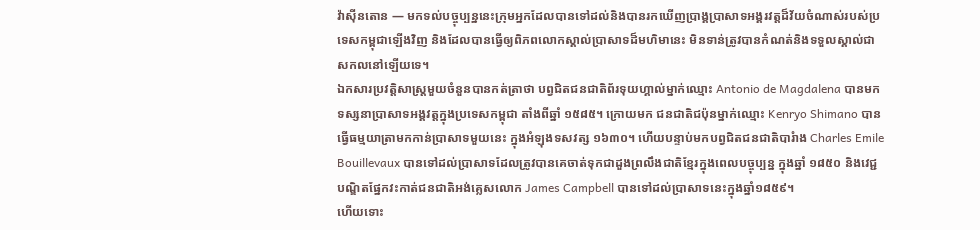វ៉ាស៊ីនតោន — មកទល់បច្ចុប្បន្ននេះក្រុមអ្នកដែលបានទៅដល់និងបានរកឃើញប្រាង្គប្រាសាទអង្គរវត្តដ៏វ័យចំណាស់របស់ប្រទេសកម្ពុជាឡើងវិញ និងដែលបានធ្វើឲ្យពិភពលោកស្គាល់ប្រាសាទដ៏មហិមានេះ មិនទាន់ត្រូវបានកំណត់និងទទួលស្គាល់ជាសកលនៅឡើយទេ។
ឯកសារប្រវត្តិសាស្ត្រមួយចំនួនបានកត់ត្រាថា បព្វជិតជនជាតិព័រទុយហ្គាល់ម្នាក់ឈ្មោះ Antonio de Magdalena បានមកទស្សនាប្រាសាទអង្គវត្តក្នុងប្រទេសកម្ពុជា តាំងពីឆ្នាំ ១៥៨៥។ ក្រោយមក ជនជាតិជប៉ុនម្នាក់ឈ្មោះ Kenryo Shimano បានធ្វើធម្មយាត្រាមកកាន់ប្រាសាទមួយនេះ ក្នុងអំឡុងទសវត្ស ១៦៣០។ ហើយបន្ទាប់មកបព្វជិតជនជាតិបារំាង Charles Emile Bouillevaux បានទៅដល់ប្រាសាទដែលត្រូវបានគេចាត់ទុកជាដួងព្រលឹងជាតិខ្មែរក្នុងពេលបច្ចុប្បន្ន ក្នុងឆ្នាំ ១៨៥០ និងវេជ្ជបណ្ឌិតផ្នែកវះកាត់ជនជាតិអង់គ្លេសលោក James Campbell បានទៅដល់ប្រាសាទនេះក្នុងឆ្នាំ១៨៥៩។
ហើយទោះ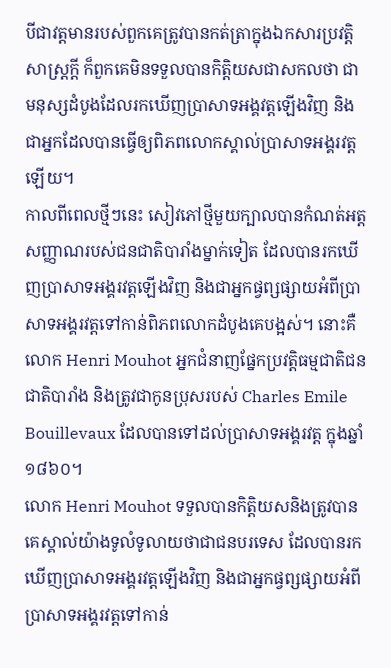បីជាវត្តមានរបស់ពួកគេត្រូវបានកត់ត្រាក្នុងឯកសារប្រវត្តិសាស្ត្រក្តី ក៏ពួកគេមិនទទួលបានកិត្តិយសជាសកលថា ជាមនុស្សដំបូងដែលរកឃើញប្រាសាទអង្គវត្តឡើងវិញ និងជាអ្នកដែលបានធ្វើឲ្យពិភពលោកស្គាល់ប្រាសាទអង្គរវត្តឡើយ។
កាលពីពេលថ្មីៗនេះ សៀវភៅថ្មីមួយក្បាលបានកំណត់អត្តសញ្ញាណរបស់ជនជាតិបារាំងម្នាក់ទៀត ដែលបានរកឃើញប្រាសាទអង្គរវត្តឡើងវិញ និងជាអ្នកផ្វព្សផ្សាយអំពីប្រាសាទអង្គរវត្តទៅកាន់ពិភពលោកដំបូងគេបង្អស់។ នោះគឺ លោក Henri Mouhot អ្នកជំនាញផ្នែកប្រវត្តិធម្មជាតិជនជាតិបារាំង និងត្រូវជាកូនប្រុសរបស់ Charles Emile Bouillevaux ដែលបានទៅដល់ប្រាសាទអង្គរវត្ត ក្នុងឆ្នាំ ១៨៦០។
លោក Henri Mouhot ទទួលបានកិត្តិយសនិងត្រូវបានគេស្គាល់យ៉ាងទូលំទូលាយថាជាជនបរទេស ដែលបានរកឃើញប្រាសាទអង្គរវត្តឡើងវិញ និងជាអ្នកផ្វព្សផ្សាយអំពីប្រាសាទអង្គរវត្តទៅកាន់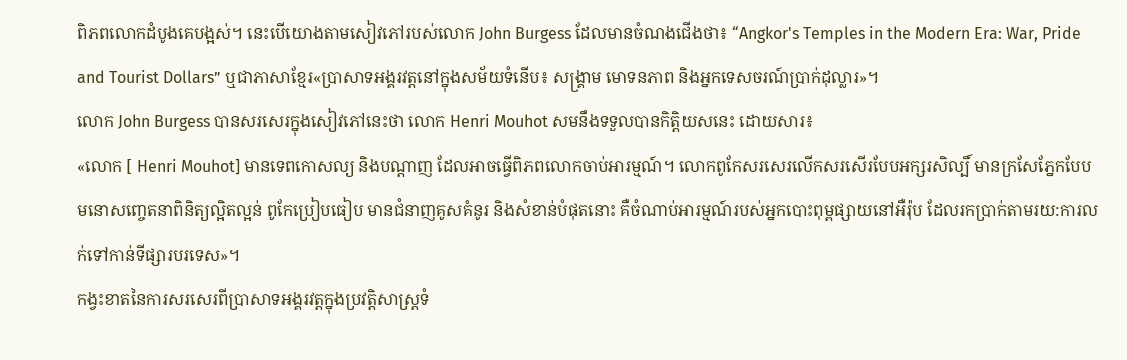ពិភពលោកដំបូងគេបង្អស់។ នេះបើយោងតាមសៀវភៅរបស់លោក John Burgess ដែលមានចំណងជើងថា៖ “Angkor's Temples in the Modern Era: War, Pride and Tourist Dollars” ឬជាភាសាខ្មែរ«ប្រាសាទអង្គរវត្តនៅក្នុងសម័យទំនើប៖ សង្គ្រាម មោទនភាព និងអ្នកទេសចរណ៍ប្រាក់ដុល្លារ»។
លោក John Burgess បានសរសេរក្នុងសៀវភៅនេះថា លោក Henri Mouhot សមនឹងទទួលបានកិត្តិយសនេះ ដោយសារ៖
«លោក [ Henri Mouhot] មានទេពកោសល្យ និងបណ្ដាញ ដែលអាចធ្វើពិភពលោកចាប់អារម្មណ៍។ លោកពូកែសរសេរលើកសរសើរបែបអក្សរសិល្បិ៍ មានក្រសែភ្នែកបែបមនោសញ្ចេតនាពិនិត្យល្អិតល្អន់ ពូកែប្រៀបធៀប មានជំនាញគូសគំនូរ និងសំខាន់បំផុតនោះ គឺចំណាប់អារម្មណ៍របស់អ្នកបោះពុម្ពផ្សាយនៅអឺរ៉ុប ដែលរកប្រាក់តាមរយ:ការលក់ទៅកាន់ទីផ្សារបរទេស»។
កង្វះខាតនៃការសរសេរពីប្រាសាទអង្គរវត្តក្នុងប្រវត្តិសាស្ត្រទំ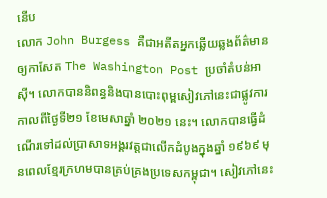នើប
លោក John Burgess គឺជាអតីតអ្នកឆ្លើយឆ្លងព័ត៌មានឲ្យកាសែត The Washington Post ប្រចាំតំបន់អាស៊ី។ លោកបាននិពន្ធនិងបានបោះពុម្ពសៀវភៅនេះជាផ្លូវការ កាលពីថ្ងៃទី២១ ខែមេសាឆ្នាំ ២០២១ នេះ។ លោកបានធ្វើដំណើរទៅដល់ប្រាសាទអង្គរវត្តជាលើកដំបូងក្នុងឆ្នាំ ១៩៦៩ មុនពេលខ្មែរក្រហមបានគ្រប់គ្រងប្រទេសកម្ពុជា។ សៀវភៅនេះ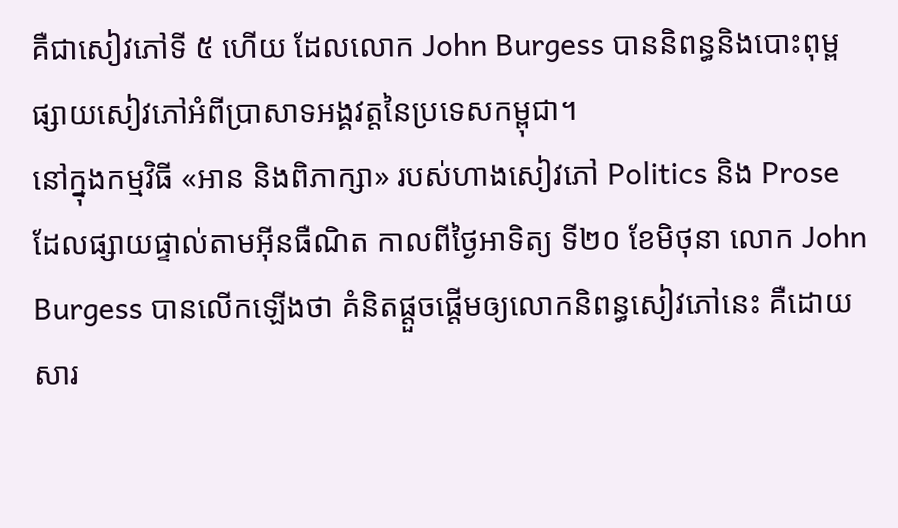គឺជាសៀវភៅទី ៥ ហើយ ដែលលោក John Burgess បាននិពន្ធនិងបោះពុម្ពផ្សាយសៀវភៅអំពីប្រាសាទអង្គវត្តនៃប្រទេសកម្ពុជា។
នៅក្នុងកម្មវិធី «អាន និងពិភាក្សា» របស់ហាងសៀវភៅ Politics និង Prose ដែលផ្សាយផ្ទាល់តាមអ៊ីនធឺណិត កាលពីថ្ងៃអាទិត្យ ទី២០ ខែមិថុនា លោក John Burgess បានលើកឡើងថា គំនិតផ្ដួចផ្ដើមឲ្យលោកនិពន្ធសៀវភៅនេះ គឺដោយសារ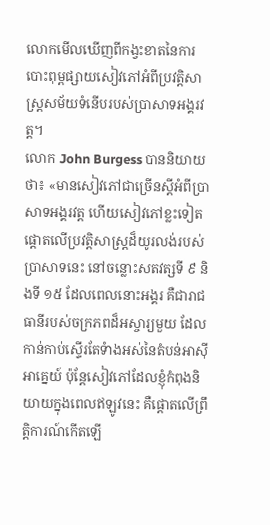លោកមើលឃើញពីកង្វះខាតនៃការបោះពុម្ពផ្សាយសៀវភៅអំពីប្រវត្តិសាស្ត្រសម័យទំនើបរបស់ប្រាសាទអង្គរវត្ត។
លោក John Burgess បាននិយាយថា៖ «មានសៀវភៅជាច្រើនស្ដីអំពីប្រាសាទអង្គរវត្ត ហើយសៀវភៅខ្លះទៀតផ្ដោតលើប្រវត្តិសាស្រ្តដ៏យូរលង់របស់ប្រាសាទនេះ នៅចន្លោះសតវត្សទី ៩ និងទី ១៥ ដែលពេលនោះអង្គរ គឺជារាជធានីរបស់ចក្រភពដ៏អស្ចារ្យមួយ ដែលកាន់កាប់ស្ទើរតែទំាងអស់នៃតំបន់អាស៊ីអាគ្នេយ៍ ប៉ុន្តែសៀវភៅដែលខ្ញុំកំពុងនិយាយក្នុងពេលឥឡូវនេះ គឺផ្តោតលើព្រឹត្តិការណ៍កើតឡើ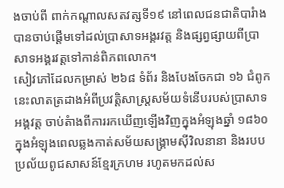ងចាប់ពី ពាក់កណ្ដាលសតវត្សទី១៩ នៅពេលជនជាតិបារំាងបានចាប់ផ្ដើមទៅដល់ប្រាសាទអង្គរវត្ត និងផ្សព្វផ្សាយពីប្រាសាទអង្គរវត្តទៅកាន់ពិភពលោក។
សៀវភៅដែលកម្រាស់ ២៦៨ ទំព័រ និងបែងចែកជា ១៦ ជំពូកនេះលាតត្រដាងអំពីប្រវត្តិសាស្ត្រសម័យទំនើបរបស់ប្រាសាទអង្គវត្ត ចាប់តំាងពីការរកឃើញឡើងវិញក្នុងអំឡុងឆ្នាំ ១៨៦០ ក្នុងអំឡុងពេលឆ្លងកាត់សម័យសង្គ្រាមស៊ីវិលនានា និងរបបប្រល័យពូជសាសន៍ខ្មែរក្រហម រហូតមកដល់ស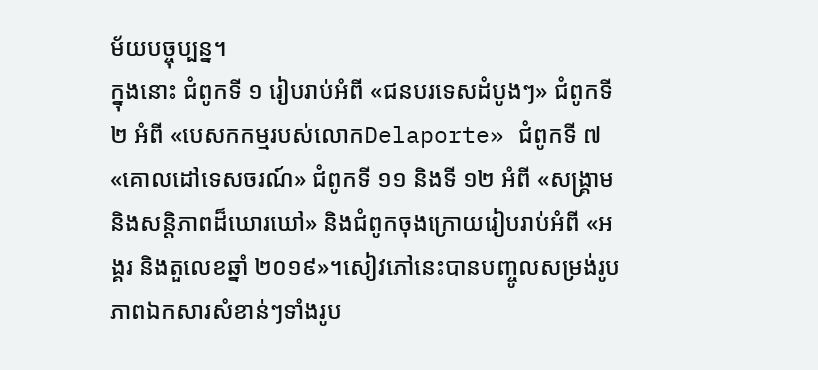ម័យបច្ចុប្បន្ន។
ក្នុងនោះ ជំពូកទី ១ រៀបរាប់អំពី «ជនបរទេសដំបូងៗ» ជំពូកទី ២ អំពី «បេសកកម្មរបស់លោកDelaporte» ជំពូកទី ៧ «គោលដៅទេសចរណ៍» ជំពូកទី ១១ និងទី ១២ អំពី «សង្គ្រាម និងសន្តិភាពដ៏ឃោរឃៅ» និងជំពូកចុងក្រោយរៀបរាប់អំពី «អង្គរ និងតួលេខឆ្នាំ ២០១៩»។សៀវភៅនេះបានបញ្ចូលសម្រង់រូបភាពឯកសារសំខាន់ៗទាំងរូប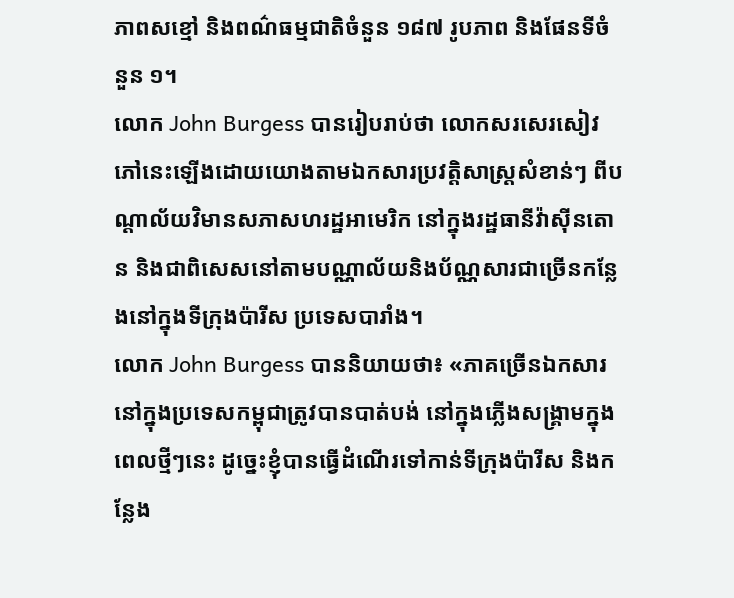ភាពសខ្មៅ និងពណ៌ធម្មជាតិចំនួន ១៨៧ រូបភាព និងផែនទីចំនួន ១។
លោក John Burgess បានរៀបរាប់ថា លោកសរសេរសៀវភៅនេះឡើងដោយយោងតាមឯកសារប្រវត្តិសាស្ត្រសំខាន់ៗ ពីបណ្ដាល័យវិមានសភាសហរដ្ឋអាមេរិក នៅក្នុងរដ្ឋធានីវ៉ាស៊ីនតោន និងជាពិសេសនៅតាមបណ្ណាល័យនិងប័ណ្ណសារជាច្រើនកន្លែងនៅក្នុងទីក្រុងប៉ារីស ប្រទេសបារាំង។
លោក John Burgess បាននិយាយថា៖ «ភាគច្រើនឯកសារនៅក្នុងប្រទេសកម្ពុជាត្រូវបានបាត់បង់ នៅក្នុងភ្លើងសង្រ្គាមក្នុងពេលថ្មីៗនេះ ដូច្នេះខ្ញុំបានធ្វើដំណើរទៅកាន់ទីក្រុងប៉ារីស និងកន្លែង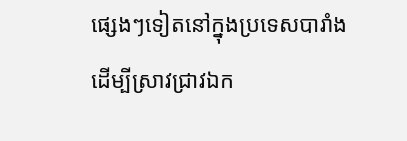ផ្សេងៗទៀតនៅក្នុងប្រទេសបារាំង ដើម្បីស្រាវជ្រាវឯក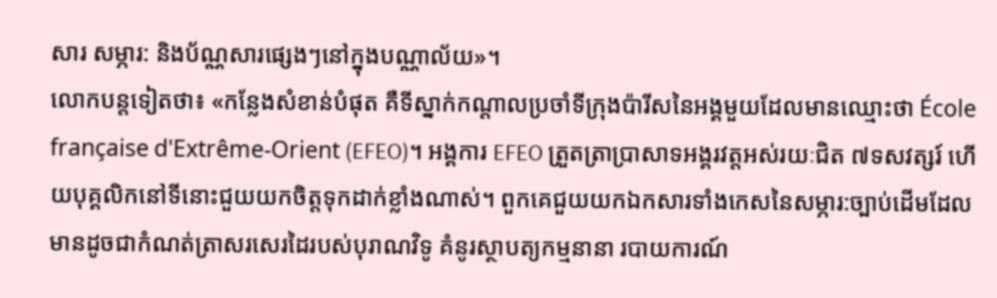សារ សម្ភារ: និងប័ណ្ណសារផ្សេងៗនៅក្នុងបណ្ណាល័យ»។
លោកបន្តទៀតថា៖ «កន្លែងសំខាន់បំផុត គឺទីស្នាក់កណ្ដាលប្រចាំទីក្រុងប៉ារីសនៃអង្គមួយដែលមានឈ្មោះថា École française d'Extrême-Orient (EFEO)។ អង្គការ EFEO ត្រួតត្រាប្រាសាទអង្គរវត្តអស់រយៈជិត ៧ទសវត្សរ៍ ហើយបុគ្គលិកនៅទីនោះជួយយកចិត្តទុកដាក់ខ្លាំងណាស់។ ពួកគេជួយយកឯកសារទាំងកេសនៃសម្ភារ:ច្បាប់ដើមដែលមានដូចជាកំណត់ត្រាសរសេរដៃរបស់បុរាណវិទូ គំនូរស្ថាបត្យកម្មនានា របាយការណ៍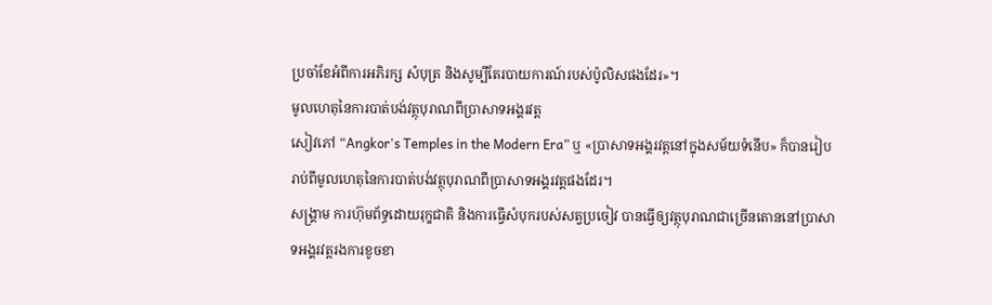ប្រចាំខែអំពីការអភិរក្ស សំបុត្រ និងសូម្បីតែរបាយការណ៍របស់ប៉ូលិសផងដែរ»។
មូលហេតុនៃការបាត់បង់វត្ថុបុរាណពីប្រាសាទអង្គរវត្ត
សៀវភៅ “Angkor's Temples in the Modern Era” ឬ «ប្រាសាទអង្គរវត្តនៅក្នុងសម័យទំនើប» ក៏បានរៀបរាប់ពីមូលហេតុនៃការបាត់បង់វត្ថុបុរាណពីប្រាសាទអង្គរវត្តផងដែរ។
សង្គ្រាម ការហ៊ុមព័ទ្ធដោយរុក្ខជាតិ និងការធ្វើសំបុករបស់សត្វប្រចៀវ បានធ្វើឲ្យវត្ថុបុរាណជាច្រើនតោននៅប្រាសាទអង្គរវត្តរងការខូចខា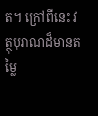ត។ ក្រៅពីនេះ វត្ថុបុរាណដ៏មានតម្លៃ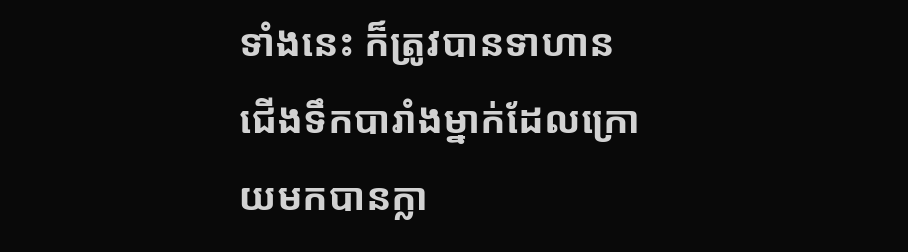ទាំងនេះ ក៏ត្រូវបានទាហានជើងទឹកបារាំងម្នាក់ដែលក្រោយមកបានក្លា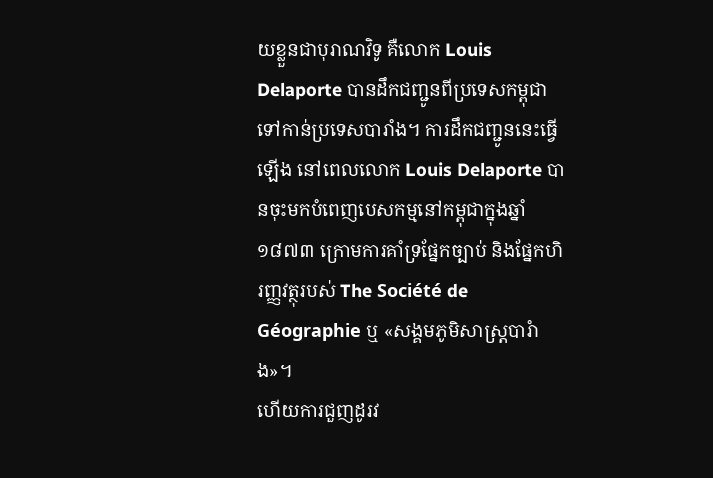យខ្លួនជាបុរាណវិទូ គឺលោក Louis Delaporte បានដឹកជញ្ជូនពីប្រទេសកម្ពុជាទៅកាន់ប្រទេសបារាំង។ ការដឹកជញ្ជូននេះធ្វើឡើង នៅពេលលោក Louis Delaporte បានចុះមកបំពេញបេសកម្មនៅកម្ពុជាក្នុងឆ្នាំ ១៨៧៣ ក្រោមការគាំទ្រផ្នែកច្បាប់ និងផ្នែកហិរញ្ញវត្ថុរបស់ The Société de Géographie ឬ «សង្គមភូមិសាស្ត្របារំាង»។
ហើយការជួញដូរវ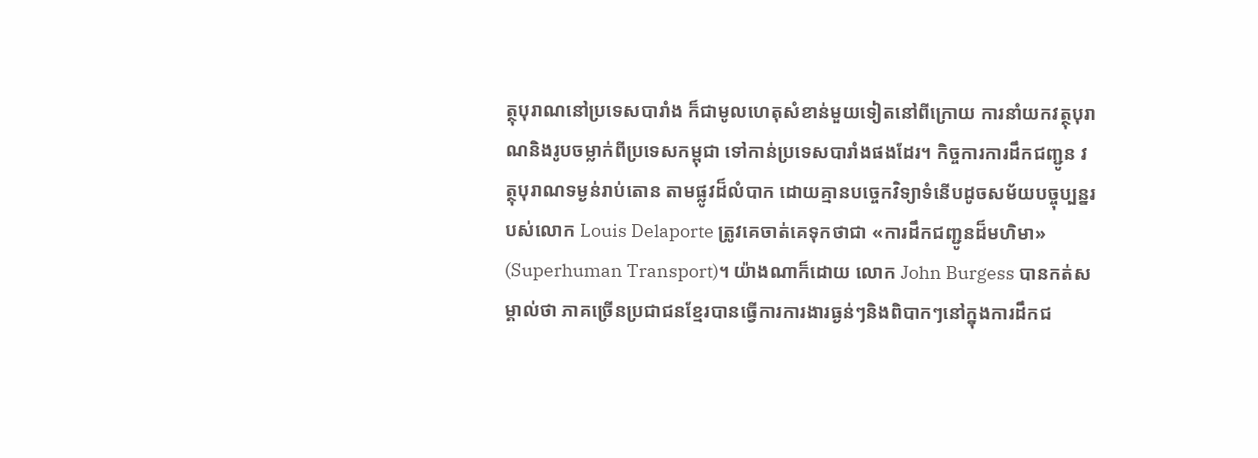ត្ថុបុរាណនៅប្រទេសបារាំង ក៏ជាមូលហេតុសំខាន់មួយទៀតនៅពីក្រោយ ការនាំយកវត្ថុបុរាណនិងរូបចម្លាក់ពីប្រទេសកម្ពុជា ទៅកាន់ប្រទេសបារាំងផងដែរ។ កិច្ចការការដឹកជញ្ជូន វត្ថុបុរាណទម្ងន់រាប់តោន តាមផ្លូវដ៏លំបាក ដោយគ្មានបច្ចេកវិទ្យាទំនើបដូចសម័យបច្ចុប្បន្នរបស់លោក Louis Delaporte ត្រូវគេចាត់គេទុកថាជា «ការដឹកជញ្ជូនដ៏មហិមា» (Superhuman Transport)។ យ៉ាងណាក៏ដោយ លោក John Burgess បានកត់សម្គាល់ថា ភាគច្រើនប្រជាជនខ្មែរបានធ្វើការការងារធ្ងន់ៗនិងពិបាកៗនៅក្នុងការដឹកជ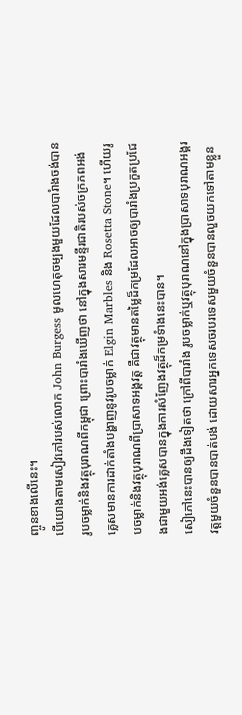ញ្ចូនខាងលើនេះ។
បើយោងតាមសៀវភៅរបស់លោក John Burgess មូលហេតុចម្បងមួយដែលបារំាងចង់បានរូបចម្លាក់និងវត្ថុបុរាណពីកម្ពុជា ព្រោះបារាំងឃើញថា នៅក្នុងសារមន្ទីរជាតិរបស់ចក្រភពអង់គ្លេសមានការដាក់តាំងបង្ហាញនូវរូបចម្លាក់ Elgin Marbles និង Rosetta Stone។ ហើយរូបចម្លាក់និងវត្ថុបុរាណពីប្រាសាទអង្គវត្ត គឺជាវត្ថុមានតម្លៃដ៏កម្រដែលអាចឲ្យបារាំងប្រកួតប្រជែងជាមួយអង់គ្លេសបានក្នុងការសំញែងវត្ថុដ៏កម្រទំាងនេះបាន។
សៀភៅនេះបានឲ្យដឹងទៀតថា ក្រៅពីបារាំង រូបចម្លាក់ឬវត្ថុបុរាណនៅក្នុងប្រាសាទបុរាណអង្គរវត្តមួយចំនួនបានបាត់បង់ ដោយសារអ្នកទេសចរបរទេសមួយចំនួនបានលួចយកទៅតាមខ្លួន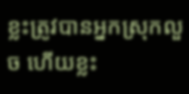ខ្លះត្រូវបានអ្នកស្រុកលួច ហើយខ្លះ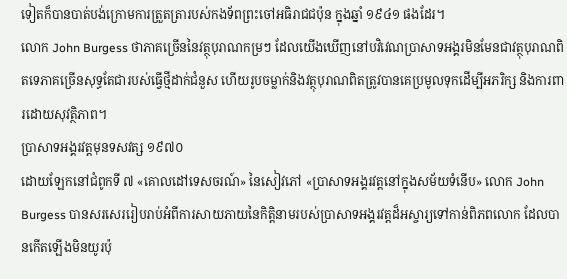ទៀតក៏បានបាត់បង់ក្រោមការត្រួតត្រារបស់កងទ័ពព្រះចៅអធិរាជជប៉ុន ក្នុងឆ្នាំ ១៩៤១ ផងដែរ។
លោក John Burgess ថាភាគច្រើននៃវត្ថុបុរាណកម្រៗ ដែលយើងឃើញនៅបវិវេណប្រាសាទអង្គរមិនមែនជាវត្ថុបុរាណពិតទេភាគច្រើនសុទ្ធតែជារបស់ធ្វើថ្មីដាក់ជំនួស ហើយរូបចម្លាក់និងវត្ថុបុរាណពិតត្រូវបានគេប្រមូលទុកដើម្បីអភរិក្ស និងការពារដោយសុវត្ថិភាព។
ប្រាសាទអង្គរវត្តមុនទសវត្ស ១៩៧០
ដោយឡែកនៅជំពូកទី ៧ «គោលដៅទេសចរណ៍» នៃសៀវភៅ «ប្រាសាទអង្គរវត្តនៅក្នុងសម័យទំនើប» លោក John Burgess បានសរសេររៀបរាប់អំពីការសាយភាយនៃកិត្តិនាមរបស់ប្រាសាទអង្គរវត្តដ៏អស្ចារ្យទៅកាន់ពិភពលោក ដែលបានកើតឡើងមិនយូរប៉ុ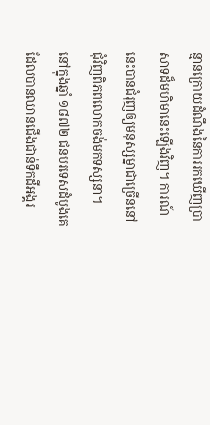ន្មានក្រោយដំណឹងនៃការរកឃើញប្រាសាទដ៏មហិមានេះឡើងវិញ។ ការណ៍នេះបានជំរុញឲ្យមនុស្សម្នាជាច្រើននៅជុំវិញពិភពលោកចង់មកទស្សនា។
នៅក្នុងឆ្នាំ ១៨៧២ ជនបរទេសដំបូងគេដែលបានឈានជើងជាន់ទឹកដីអង្គរ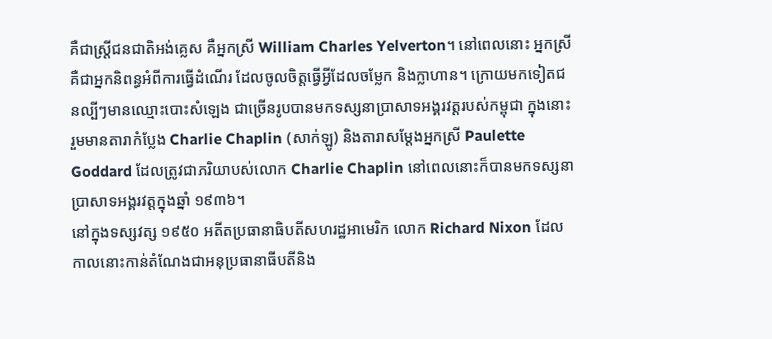គឺជាស្ត្រីជនជាតិអង់គ្លេស គឺអ្នកស្រី William Charles Yelverton។ នៅពេលនោះ អ្នកស្រីគឺជាអ្នកនិពន្ធអំពីការធ្វើដំណើរ ដែលចូលចិត្តធ្វើអ្វីដែលចម្លែក និងក្លាហាន។ ក្រោយមកទៀតជនល្បីៗមានឈ្មោះបោះសំឡេង ជាច្រើនរូបបានមកទស្សនាប្រាសាទអង្គរវត្តរបស់កម្ពុជា ក្នុងនោះរួមមានតារាកំប្លែង Charlie Chaplin (សាក់ឡូ) និងតារាសម្ដែងអ្នកស្រី Paulette Goddard ដែលត្រូវជាភរិយាបស់លោក Charlie Chaplin នៅពេលនោះក៏បានមកទស្សនាប្រាសាទអង្គរវត្តក្នុងឆ្នាំ ១៩៣៦។
នៅក្នុងទស្សវត្ស ១៩៥០ អតីតប្រធានាធិបតីសហរដ្ឋអាមេរិក លោក Richard Nixon ដែលកាលនោះកាន់តំណែងជាអនុប្រធានាធីបតីនិង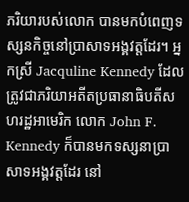ភរិយារបស់លោក បានមកបំពេញទស្សនកិច្ចនៅប្រាសាទអង្គវត្តដែរ។ អ្នកស្រី Jacquline Kennedy ដែលត្រូវជាភរិយាអតីតប្រធានាធិបតីសហរដ្ឋអាមេរិក លោក John F. Kennedy ក៏បានមកទស្សនាប្រាសាទអង្គវត្តដែរ នៅ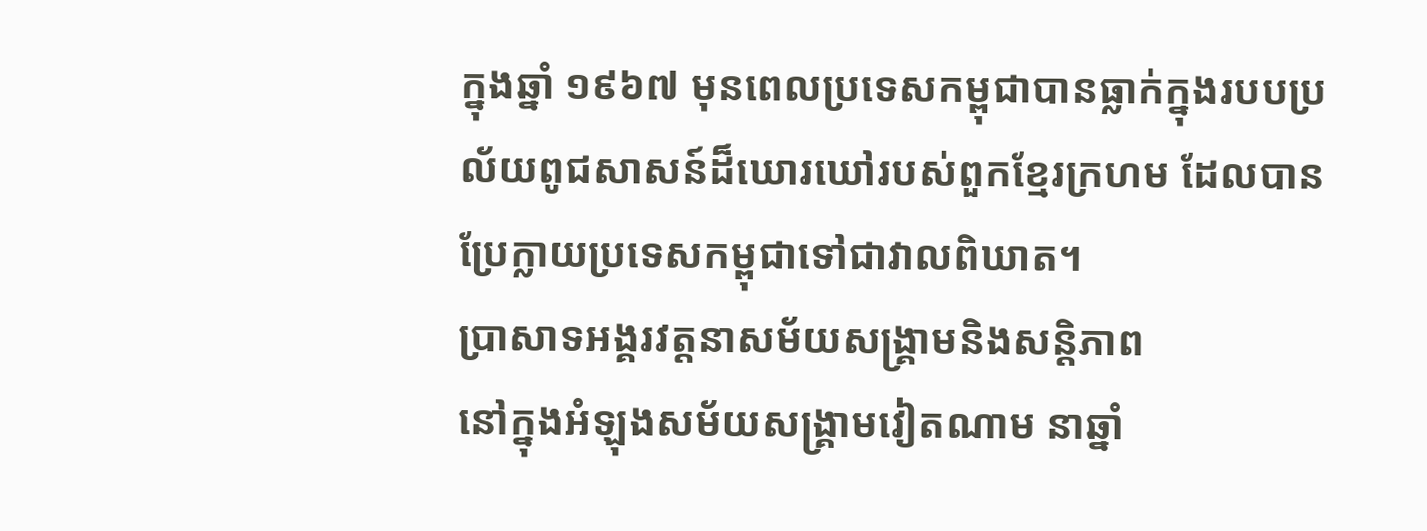ក្នុងឆ្នាំ ១៩៦៧ មុនពេលប្រទេសកម្ពុជាបានធ្លាក់ក្នុងរបបប្រល័យពូជសាសន៍ដ៏ឃោរឃៅរបស់ពួកខ្មែរក្រហម ដែលបានប្រែក្លាយប្រទេសកម្ពុជាទៅជាវាលពិឃាត។
ប្រាសាទអង្គរវត្តនាសម័យសង្គ្រាមនិងសន្តិភាព
នៅក្នុងអំឡុងសម័យសង្គ្រាមវៀតណាម នាឆ្នាំ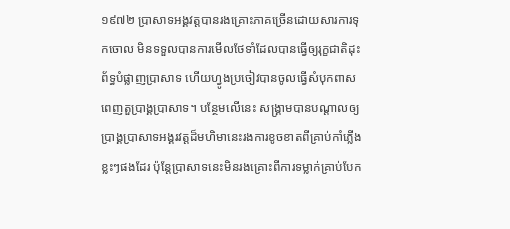១៩៧២ ប្រាសាទអង្គវត្តបានរងគ្រោះភាគច្រើនដោយសារការទុកចោល មិនទទួលបានការមើលថែទាំដែលបានធ្វើឲ្យរុក្ខជាតិដុះព័ទ្ធបំផ្លាញប្រាសាទ ហើយហ្វូងប្រចៀវបានចូលធ្វើសំបុកពាសពេញតួប្រាង្គប្រាសាទ។ បន្ថែមលើនេះ សង្គ្រាមបានបណ្តាលឲ្យប្រាង្គប្រាសាទអង្គរវត្តដ៏មហិមានេះរងការខូចខាតពីគ្រាប់កាំភ្លើងខ្លះៗផងដែរ ប៉ុន្តែប្រាសាទនេះមិនរងគ្រោះពីការទម្លាក់គ្រាប់បែក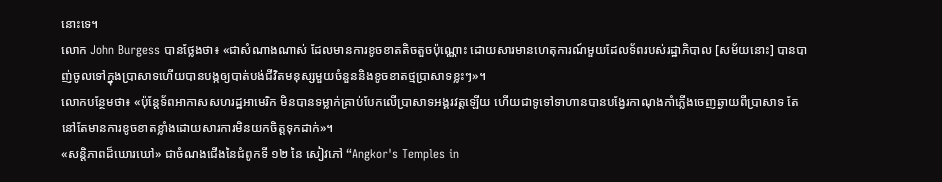នោះទេ។
លោក John Burgess បានថ្លែងថា៖ «ជាសំណាងណាស់ ដែលមានការខូចខាតតិចតួចប៉ុណ្ណោះ ដោយសារមានហេតុការណ៍មួយដែលទ័ពរបស់រដ្ឋាភិបាល [សម័យនោះ] បានបាញ់ចូលទៅក្នុងប្រាសាទហើយបានបង្កឲ្យបាត់បង់ជីវិតមនុស្សមួយចំនួននិងខូចខាតថ្មប្រាសាទខ្លះៗ»។
លោកបន្ថែមថា៖ «ប៉ុន្តែទ័ពអាកាសសហរដ្ឋអាមេរិក មិនបានទម្លាក់គ្រាប់បែកលើប្រាសាទអង្គរវត្តឡើយ ហើយជាទូទៅទាហានបានបង្វែរកាណុងកាំភ្លើងចេញឆ្ងាយពីប្រាសាទ តែនៅតែមានការខូចខាតខ្លាំងដោយសារការមិនយកចិត្តទុកដាក់»។
«សន្តិភាពដ៏ឃោរឃៅ» ជាចំណងជើងនៃជំពូកទី ១២ នៃ សៀវភៅ “Angkor's Temples in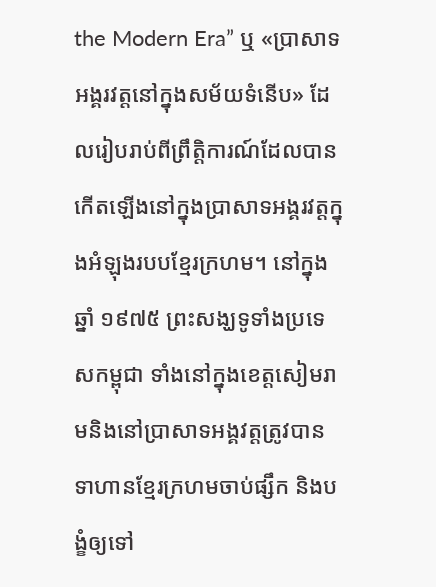the Modern Era” ឬ «ប្រាសាទអង្គរវត្តនៅក្នុងសម័យទំនើប» ដែលរៀបរាប់ពីព្រឹត្តិការណ៍ដែលបានកើតឡើងនៅក្នុងប្រាសាទអង្គរវត្តក្នុងអំឡុងរបបខ្មែរក្រហម។ នៅក្នុងឆ្នាំ ១៩៧៥ ព្រះសង្ឃទូទាំងប្រទេសកម្ពុជា ទាំងនៅក្នុងខេត្តសៀមរាមនិងនៅប្រាសាទអង្គវត្តត្រូវបានទាហានខ្មែរក្រហមចាប់ផ្សឹក និងបង្ខំឲ្យទៅ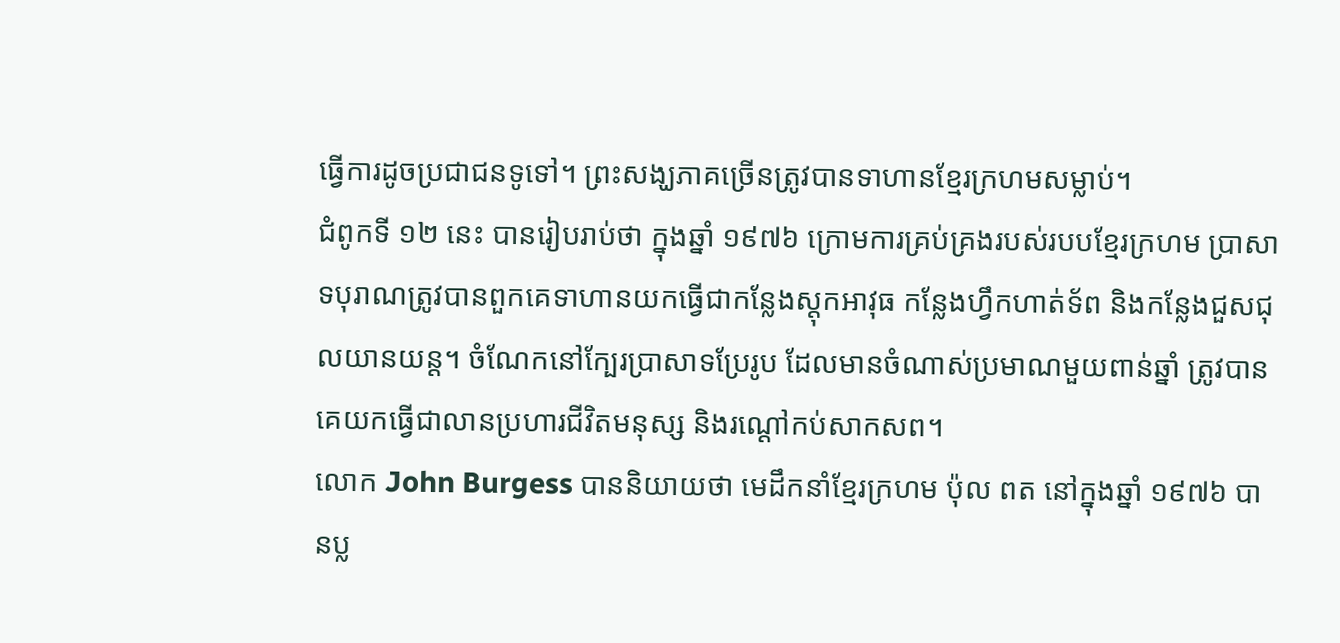ធ្វើការដូចប្រជាជនទូទៅ។ ព្រះសង្ឃភាគច្រើនត្រូវបានទាហានខ្មែរក្រហមសម្លាប់។
ជំពូកទី ១២ នេះ បានរៀបរាប់ថា ក្នុងឆ្នាំ ១៩៧៦ ក្រោមការគ្រប់គ្រងរបស់របបខ្មែរក្រហម ប្រាសាទបុរាណត្រូវបានពួកគេទាហានយកធ្វើជាកន្លែងស្តុកអាវុធ កន្លែងហ្វឹកហាត់ទ័ព និងកន្លែងជួសជុលយានយន្ត។ ចំណែកនៅក្បែរប្រាសាទប្រែរូប ដែលមានចំណាស់ប្រមាណមួយពាន់ឆ្នាំ ត្រូវបានគេយកធ្វើជាលានប្រហារជីវិតមនុស្ស និងរណ្ដៅកប់សាកសព។
លោក John Burgess បាននិយាយថា មេដឹកនាំខ្មែរក្រហម ប៉ុល ពត នៅក្នុងឆ្នាំ ១៩៧៦ បានប្ល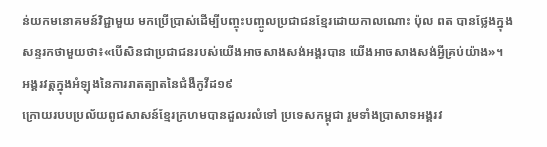ន់យកមនោគមន៍វិជ្ជាមួយ មកប្រើប្រាស់ដើម្បីបញ្ចុះបញ្ចូលប្រជាជនខ្មែរដោយកាលណោះ ប៉ុល ពត បានថ្លែងក្នុងសន្ទរកថាមួយថា៖«បើសិនជាប្រជាជនរបស់យើងអាចសាងសង់អង្គរបាន យើងអាចសាងសង់អ្វីគ្រប់យ៉ាង»។
អង្គរវត្តក្នុងអំឡុងនៃការរាតត្បាតនៃជំងឺកូវីដ១៩
ក្រោយរបបប្រល័យពូជសាសន៍ខ្មែរក្រហមបានដួលរលំទៅ ប្រទេសកម្ពុជា រួមទាំងប្រាសាទអង្គរវ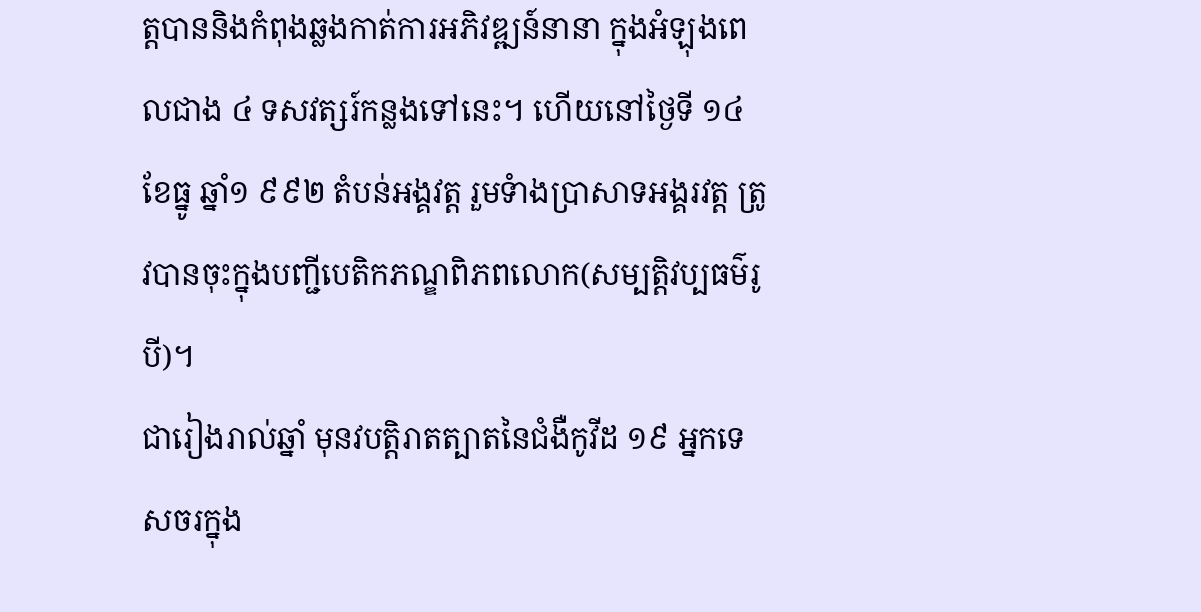ត្តបាននិងកំពុងឆ្លងកាត់ការអភិវឌ្ឍន៍នានា ក្នុងអំឡុងពេលជាង ៤ ទសវត្សរ៍កន្លងទៅនេះ។ ហើយនៅថ្ងៃទី ១៤ ខែធ្នូ ឆ្នាំ១ ៩៩២ តំបន់អង្គវត្ត រួមទំាងប្រាសាទអង្គរវត្ត ត្រូវបានចុះក្នុងបញ្ជីបេតិកភណ្ឌពិភពលោក(សម្បត្តិវប្បធម៌រូបី)។
ជារៀងរាល់ឆ្នាំ មុនវបត្តិរាតត្បាតនៃជំងឺកូវីដ ១៩ អ្នកទេសចរក្នុង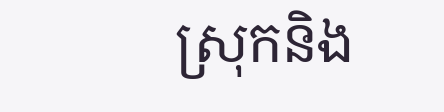ស្រុកនិង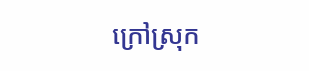ក្រៅស្រុក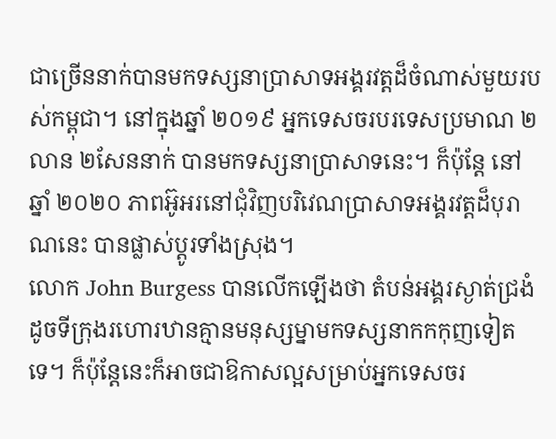ជាច្រើននាក់បានមកទស្សនាប្រាសាទអង្គរវត្តដ៏ចំណាស់មួយរបស់កម្ពុជា។ នៅក្នុងឆ្នាំ ២០១៩ អ្នកទេសចរបរទេសប្រមាណ ២លាន ២សែននាក់ បានមកទស្សនាប្រាសាទនេះ។ ក៏ប៉ុន្តែ នៅឆ្នាំ ២០២០ ភាពអ៊ូអរនៅជុំវិញបរិវេណប្រាសាទអង្គរវត្តដ៏បុរាណនេះ បានផ្លាស់ប្តូរទាំងស្រុង។
លោក John Burgess បានលើកឡើងថា តំបន់អង្គរស្ងាត់ជ្រងំដូចទីក្រុងរហោរឋានគ្មានមនុស្សម្នាមកទស្សនាកកកុញទៀតទេ។ ក៏ប៉ុន្តែនេះក៏អាចជាឱកាសល្អសម្រាប់អ្នកទេសចរ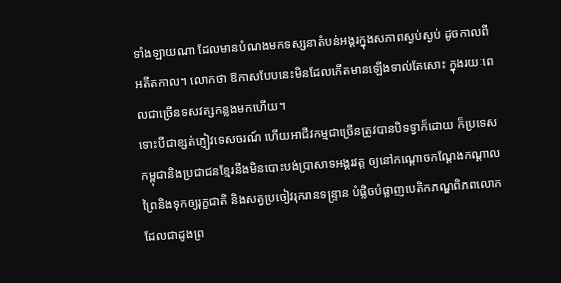ទាំងឡាយណា ដែលមានបំណងមកទស្សនាតំបន់អង្គរក្នុងសភាពស្ងប់ស្ងប់ ដូចកាលពីអតីតកាល។ លោកថា ឱកាសបែបនេះមិនដែលកើតមានឡើងទាល់តែសោះ ក្នុងរយៈពេលជាច្រើនទសវត្សកន្លងមកហើយ។
ទោះបីជាខ្សត់ភ្ញៀវទេសចរណ៍ ហើយអាជីវកម្មជាច្រើនត្រូវបានបិទទ្វាក៏ដោយ ក៏ប្រទេសកម្ពុជានិងប្រជាជនខ្មែរនឹងមិនបោះបង់ប្រាសាទអង្គរវត្ត ឲ្យនៅកណ្ដោចកណ្ដែងកណ្ដាលព្រៃនិងទុកឲ្យរុក្ខជាតិ និងសត្វប្រចៀវរុករានទន្ទ្រាន បំផ្លិចបំផ្លាញបេតិកភណ្ឌពិភពលោកដែលជាដូងព្រ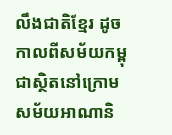លឹងជាតិខ្មែរ ដូចកាលពីសម័យកម្ពុជាស្ថិតនៅក្រោមសម័យអាណានិ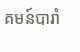គមន៍បារាំ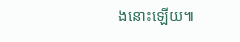ងនោះឡើយ៕